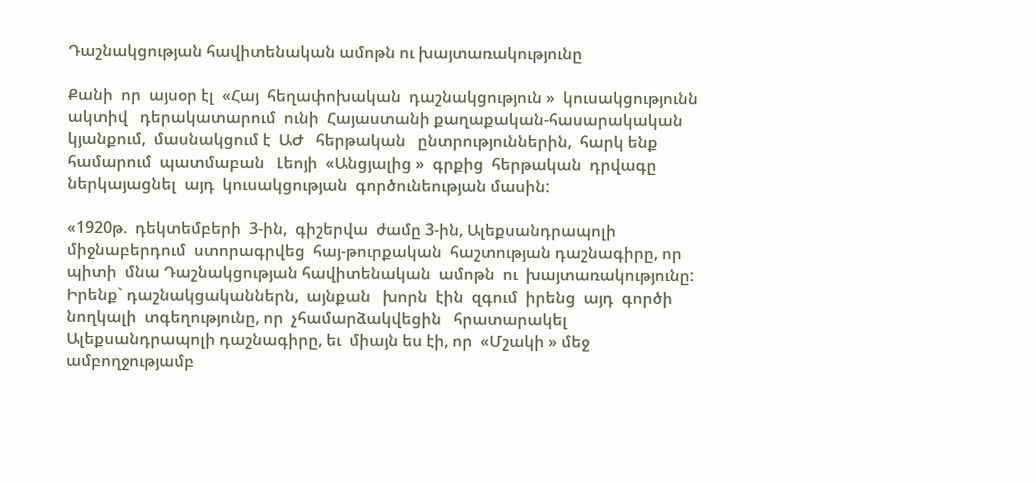Դաշնակցության հավիտենական ամոթն ու խայտառակությունը

Քանի  որ  այսօր էլ  «Հայ  հեղափոխական  դաշնակցություն »  կուսակցությունն  ակտիվ   դերակատարում  ունի  Հայաստանի քաղաքական-հասարակական կյանքում,  մասնակցում է  ԱԺ   հերթական   ընտրություններին,  հարկ ենք  համարում  պատմաբան   Լեոյի  «Անցյալից »  գրքից  հերթական  դրվագը   ներկայացնել  այդ  կուսակցության  գործունեության մասին:

«1920թ.  դեկտեմբերի  3-ին,  գիշերվա  ժամը 3-ին, Ալեքսանդրապոլի միջնաբերդում  ստորագրվեց  հայ-թուրքական  հաշտության դաշնագիրը, որ պիտի  մնա Դաշնակցության հավիտենական  ամոթն  ու  խայտառակությունը:   Իրենք` դաշնակցականներն,  այնքան   խորն  էին  զգում  իրենց  այդ  գործի  նողկալի  տգեղությունը, որ  չհամարձակվեցին   հրատարակել  Ալեքսանդրապոլի դաշնագիրը, եւ  միայն ես էի, որ  «Մշակի » մեջ ամբողջությամբ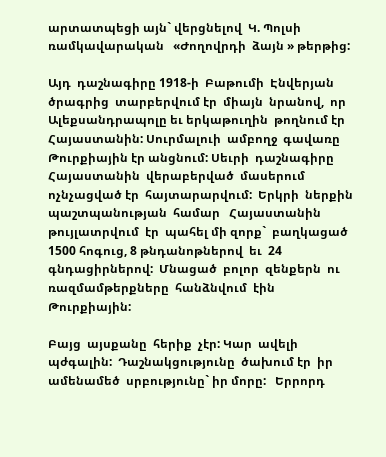արտատպեցի այն` վերցնելով  Կ. Պոլսի  ռամկավարական   «Ժողովրդի  ձայն » թերթից:

Այդ  դաշնագիրը 1918-ի  Բաթումի  Էնվերյան  ծրագրից  տարբերվում էր  միայն  նրանով,  որ  Ալեքսանդրապոլը եւ երկաթուղին  թողնում էր  Հայաստանին: Սուրմալուի  ամբողջ  գավառը  Թուրքիային էր անցնում: Սեւրի  դաշնագիրը  Հայաստանին  վերաբերված  մասերում  ոչնչացված էր  հայտարարվում:  Երկրի  ներքին  պաշտպանության  համար   Հայաստանին  թույլատրվում  էր  պահել մի զորք`  բաղկացած  1500 հոգուց, 8 թնդանոթներով  եւ  24  գնդացիրներով:  Մնացած  բոլոր  զենքերն  ու  ռազմամթերքները  հանձնվում  էին  Թուրքիային:

Բայց  այսքանը  հերիք  չէր: Կար  ավելի  պժգալին:  Դաշնակցությունը  ծախում էր  իր ամենամեծ  սրբությունը` իր մորը:   Երրորդ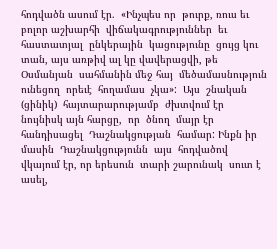հոդվածն ասում էր.  «Ինչպես որ  թուրք, ռուս եւ բոլոր աշխարհի  վիճակագրություններ  եւ  հաստատյալ  ընկերային  կացությունը  ցույց կու  տան, այս առթիվ ալ կը վավերացվի, թե  Օսմանյան  սահմանին մեջ հայ  մեծամասնություն  ունեցող  որեւէ  հողամաս  չկա»:  Այս  շնական (ցինիկ)  հայտարարությամբ  ժխտվում էր  նույնիսկ այն հարցը,  որ  ծնող  մայր էր  հանդիսացել  Դաշնակցության  համար: Ինքն իր մասին  Դաշնակցությունն  այս  հոդվածով  վկայում էր, որ երեսուն  տարի շարունակ  սուտ է ասել,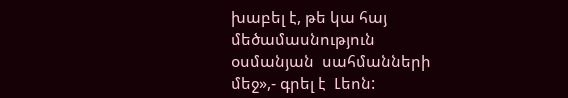խաբել է, թե կա հայ մեծամասնություն  օսմանյան  սահմանների  մեջ»,- գրել է  Լեոն: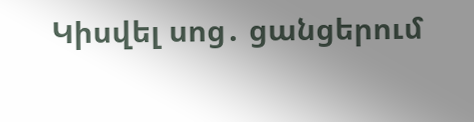Կիսվել սոց․ ցանցերում